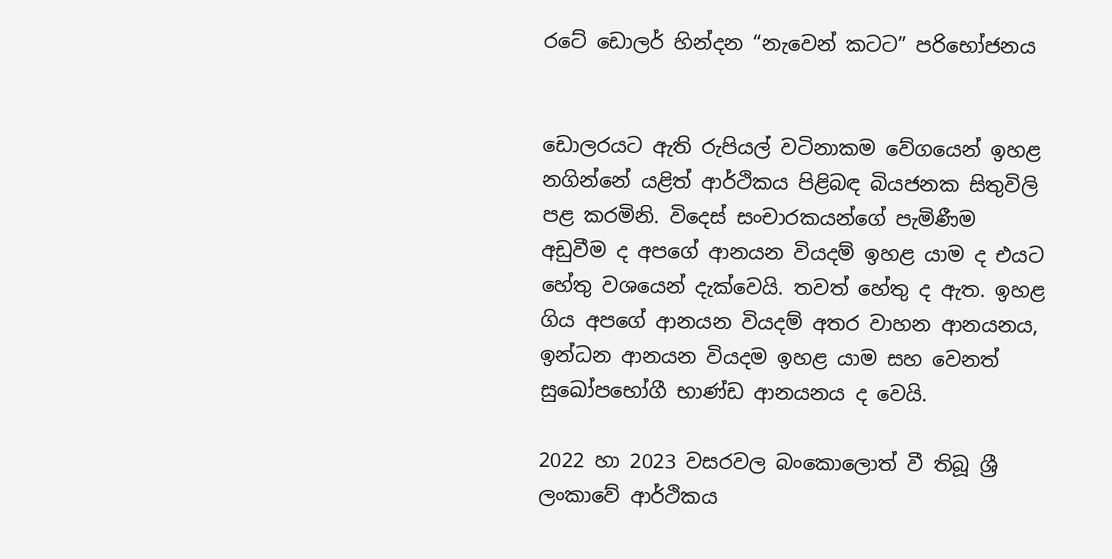රටේ ඩොලර් හින්දන “නැවෙන් කටට” පරිභෝජනය


ඩොලරයට ඇති රුපියල් වටිනාකම වේගයෙන් ඉහළ නගින්නේ යළිත් ආර්ථිකය පිළිබඳ බියජනක සිතුවිලි පළ කරමිනි. විදෙස් සංචාරකයන්ගේ පැමිණීම අඩුවීම ද අපගේ ආනයන වියදම් ඉහළ යාම ද එයට හේතු වශයෙන් දැක්වෙයි. තවත් හේතු ද ඇත. ඉහළ ගිය අපගේ ආනයන වියදම් අතර වාහන ආනයනය, ඉන්ධන ආනයන වියදම ඉහළ යාම සහ වෙනත් සුඛෝපභෝගී භාණ්ඩ ආනයනය ද වෙයි.

2022 හා 2023 වසරවල බංකොලොත් වී තිබූ ශ්‍රී ලංකාවේ ආර්ථිකය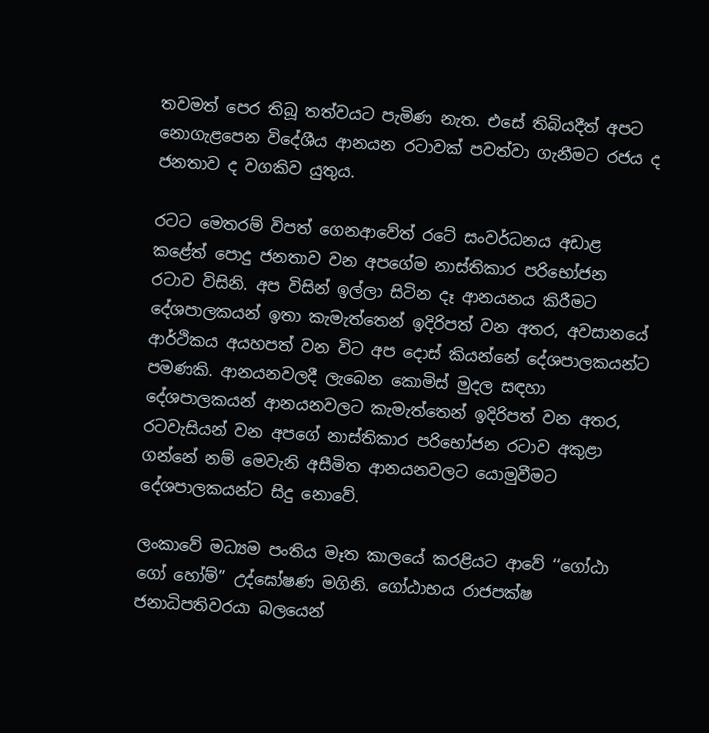තවමත් පෙර තිබූ තත්වයට පැමිණ නැත. එසේ තිබියදීත් අපට නොගැළපෙන විදේශීය ආනයන රටාවක් පවත්වා ගැනීමට රජය ද ජනතාව ද වගකිව යුතුය.

රටට මෙතරම් විපත් ගෙනආවේත් රටේ සංවර්ධනය අඩාළ කළේත් පොදු ජනතාව වන අපගේම නාස්තිකාර පරිභෝජන රටාව විසිනි. අප විසින් ඉල්ලා සිටින දෑ ආනයනය කිරීමට දේශපාලකයන් ඉතා කැමැත්තෙන් ඉදිරිපත් වන අතර, අවසානයේ ආර්ථිකය අයහපත් වන විට අප දොස් කියන්නේ දේශපාලකයන්ට පමණකි. ආනයනවලදී ලැබෙන කොමිස් මුදල සඳහා දේශපාලකයන් ආනයනවලට කැමැත්තෙන් ඉදිරිපත් වන අතර, රටවැසියන් වන අපගේ නාස්තිකාර පරිභෝජන රටාව අකුළා ගන්නේ නම් මෙවැනි අසීමිත ආනයනවලට යොමුවීමට දේශපාලකයන්ට සිදු නොවේ.

ලංකාවේ මධ්‍යම පංතිය මෑත කාලයේ කරළියට ආවේ ‘‘ගෝඨා ගෝ හෝම්’’ උද්ඝෝෂණ මගිනි. ගෝඨාභය රාජපක්ෂ ජනාධිපතිවරයා බලයෙන්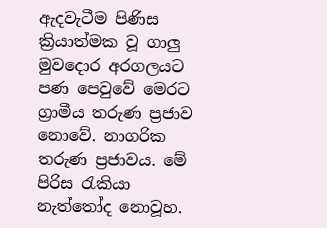ඇදවැටීම පිණිස ක්‍රියාත්මක වූ ගාලු මුවදොර අරගලයට පණ පෙවුවේ මෙරට ග්‍රාමීය තරුණ ප්‍රජාව නොවේ. නාගරික තරුණ ප්‍රජාවය. මේ පිරිස රැකියා නැත්තෝද නොවූහ.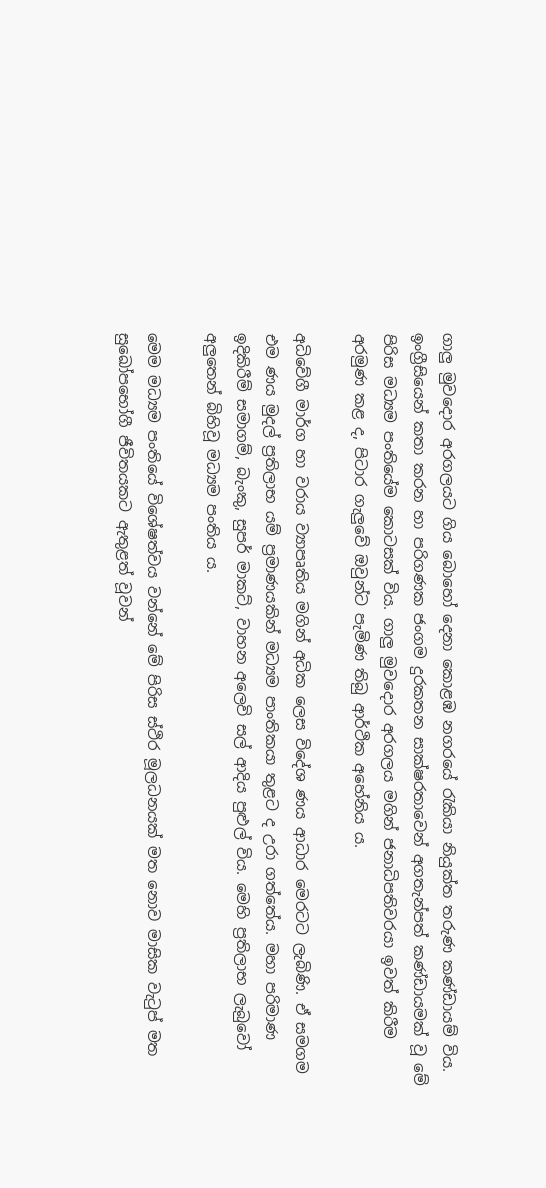ගාලු මුවදොර අරගලයට ගිය බොහෝ දෙනා කොළඹ නගරයේ රැකියා නියුක්ත තරුණ කණ්ඩායම් විය. ඉංග්‍රීසියෙන් කතා කරන හා පරිගණක ජංගම දුරකතන සාක්ෂරතාවෙන් අගතැන්පත් කණ්ඩායමක් වූ මේ පිරිස මධ්‍යම පංතියේම කොටසක් විය. ගාලු මුවදොර අරගලය මගින් ජනාධිපතිවරයා ඉවත් කිරීම අරමුණ කළ ද, පිටාර ගැලුවේ ඔවුන්ට පැමිණ තිබු ආර්ථික අහේනිය ය.

අධිවේගී මාර්ග හා වරාය ව්‍යාපෘතිය මගින් අධික ලෙස විදේශ ණය ආධාර මෙරටට ලැබිණි. ඒ සමගම එම ණය මුදල් ප්‍රතිලාභ යම් ප්‍රමාණයකින් මධ්‍යම පාංතිකයා තුළට ද උරා ගත්තේය. මහා පරිමාණ ඉදිකිරීම් සමාගම්, බැංකු, සුපර් මාකට්, වාහන අලෙවි සල් ආදිය පුළුල් විය. මෙහි ප්‍රතිලාභ ලැබුවෝ අලුතෙන් බිහිවූ මධ්‍යම පංතිය ය.

මෙම මධ්‍යම පංතියේ විශේෂත්වය වන්නේ මේ පිරිස ස්ථිර මූලධනයක් මත නොව මාසික වැටුප් මත සුඛෝපභෝගී ජීවිතයකට ඇතුළත් වූවන්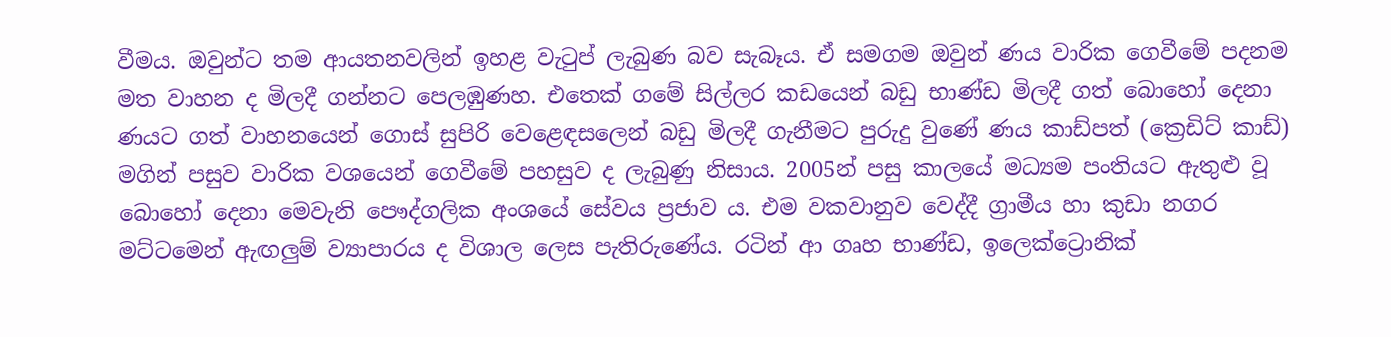වීමය. ඔවුන්ට තම ආයතනවලින් ඉහළ වැටුප් ලැබුණ බව සැබෑය. ඒ සමගම ඔවුන් ණය වාරික ගෙවීමේ පදනම මත වාහන ද මිලදී ගන්නට පෙලඹුණහ. එතෙක් ගමේ සිල්ලර කඩයෙන් බඩු භාණ්ඩ මිලදී ගත් බොහෝ දෙනා ණයට ගත් වාහනයෙන් ගොස් සුපිරි වෙළෙඳසලෙන් බඩු මිලදී ගැනීමට පුරුදු වුණේ ණය කාඩ්පත් (ක්‍රෙඩිට් කාඩ්) මගින් පසුව වාරික වශයෙන් ගෙවීමේ පහසුව ද ලැබුණු නිසාය. 2005න් පසු කාලයේ මධ්‍යම පංතියට ඇතුළු වූ බොහෝ දෙනා මෙවැනි පෞද්ගලික අංශයේ සේවය ප්‍රජාව ය. එම වකවානුව වෙද්දී ග්‍රාමීය හා කුඩා නගර මට්ටමෙන් ඇඟලුම් ව්‍යාපාරය ද විශාල ලෙස පැතිරුණේය. රටින් ආ ගෘහ භාණ්ඩ, ඉලෙක්ට්‍රොනික්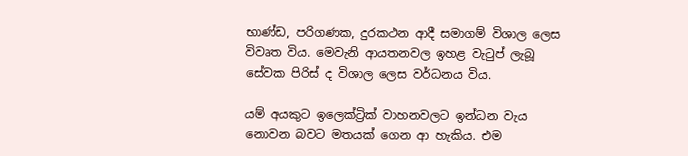භාණ්ඩ, පරිගණක, දුරකථන ආදී සමාගම් විශාල ලෙස විවෘත විය. මෙවැනි ආයතනවල ඉහළ වැටුප් ලැබූ  සේවක පිරිස් ද විශාල ලෙස වර්ධනය විය.

යම් අයකුට ඉලෙක්ට්‍රික් වාහනවලට ඉන්ධන වැය නොවන බවට මතයක් ගෙන ආ හැකිය. එම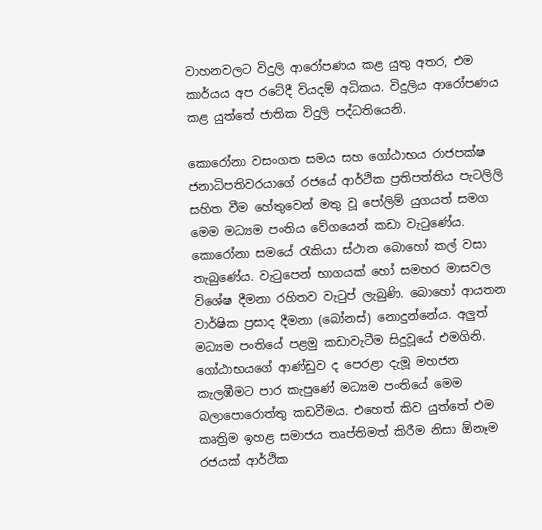වාහනවලට විදුලි ආරෝපණය කළ යුතු අතර, එම කාර්යය අප රටේදී වියදම් අධිකය. විදුලිය ආරෝපණය කළ යුත්තේ ජාතික විදුලි පද්ධතියෙනි.

කොරෝනා වසංගත සමය සහ ගෝඨාභය රාජපක්ෂ ජනාධිපතිවරයාගේ රජයේ ආර්ථික ප්‍රතිපත්තිය පැටලිලි සහිත වීම හේතුවෙන් මතු වූ පෝලිම් යුගයත් සමග මෙම මධ්‍යම පංතිය වේගයෙන් කඩා වැටුණේය. කොරෝනා සමයේ රැකියා ස්ථාන බොහෝ කල් වසා තැබුණේය. වැටුපෙන් භාගයක් හෝ සමහර මාසවල විශේෂ දීමනා රහිතව වැටුප් ලැබුණි. බොහෝ ආයතන වාර්ෂික ප්‍රසාද දීමනා (බෝනස්) නොදුන්නේය. අලුත් මධ්‍යම පංතියේ පළමු කඩාවැටීම සිදුවූයේ එමගිනි. ගෝඨාභයගේ ආණ්ඩුව ද පෙරළා දැමූ මහජන කැලඹීමට පාර කැපුණේ මධ්‍යම පංතියේ මෙම බලාපොරොත්තු කඩවීමය. එහෙත් කිව යුත්තේ එම කෘත්‍රිම ඉහළ සමාජය තෘප්තිමත් කිරීම නිසා ඕනෑම රජයක් ආර්ථික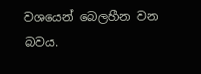වශයෙන් බෙලහීන වන බවය.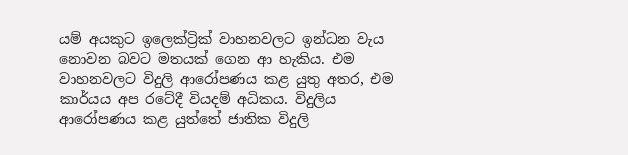යම් අයකුට ඉලෙක්ට්‍රික් වාහනවලට ඉන්ධන වැය නොවන බවට මතයක් ගෙන ආ හැකිය. එම වාහනවලට විදුලි ආරෝපණය කළ යුතු අතර, එම කාර්යය අප රටේදී වියදම් අධිකය. විදුලිය ආරෝපණය කළ යුත්තේ ජාතික විදුලි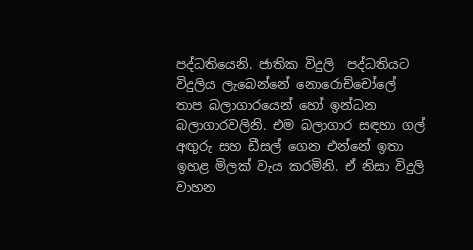පද්ධතියෙනි. ජාතික විදුලි  පද්ධතියට විදුලිය ලැබෙන්නේ නොරොච්චෝලේ තාප බලාගාරයෙන් හෝ ඉන්ධන බලාගාරවලිනි. එම බලාගාර සඳහා ගල් අඟුරු සහ ඩීසල් ගෙන එන්නේ ඉතා ඉහළ මිලක් වැය කරමිනි. ඒ නිසා විදුලි වාහන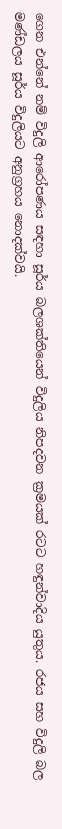ගෙන එන්නේ නම් විදුලි ආරෝපණය සඳහා සූර්ය බලශක්තියෙන් විදුලිය නිපදවන ක්‍රමයක් රටට හඳුන්වාදිය යුතුය. රජය සහ විදුලි බල මණ්ඩලය සූර්ය විදුලියට අනුග්‍රහය නොදක්වයි.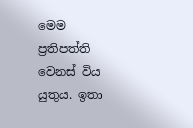මෙම ප්‍රතිපත්ති වෙනස් විය යුතුය. ඉතා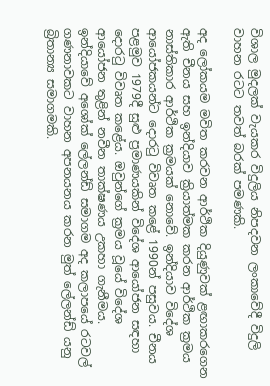විශාල මුදලක් වැයකර විදුලිය නිපදවන ලංකාවේදී විදුලි වාහන රටට තවත් බරක් පමණකි.

අද ලෝකයම මවිත කරවන ආර්ථික දියුණුවක් ළඟාකරගෙන ඇති චීනය සහ ඉන්දියාව ක්‍රියාත්මක කරන ආර්ථික ක්‍රමය නාස්තිකාර ආර්ථික ක්‍රමයක් නොවේ. ඉන්දියාව විදේශ ආයෝජකයන්ට දොරටු විවෘත කළේ 1990න් පසුවය. චීනය පළමුව 1979දී සුළු ප්‍රමාණයකින් විදේශ ආයෝජන සඳහා දොරටු විවෘත කළේය. ඔවුන්ගේ ක්‍රමය වූයේ විදේශ ආයෝජන තුළින් නවීන තාක්ෂණය උකහා ගැනීමය. ඉන්දියාවේ අශෝක් ලේලන්ඩ් සමාගම අද කලාපයේ රටවල් ගණනාවකට වාහන අපනයනය කරන මුත් ලේලන්ඩ් යනු බ්‍රිතාන්‍ය සමාගමකි.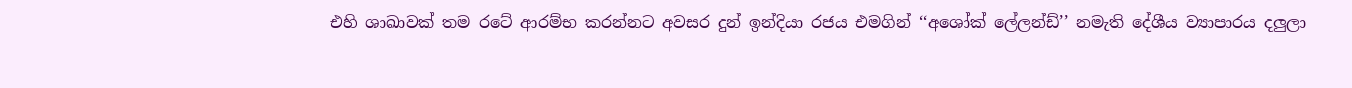එහි ශාඛාවක් තම රටේ ආරම්භ කරන්නට අවසර දුන් ඉන්දියා රජය එමගින් ‘‘අශෝක් ලේලන්ඩ්’’ නමැති දේශීය ව්‍යාපාරය දලුලා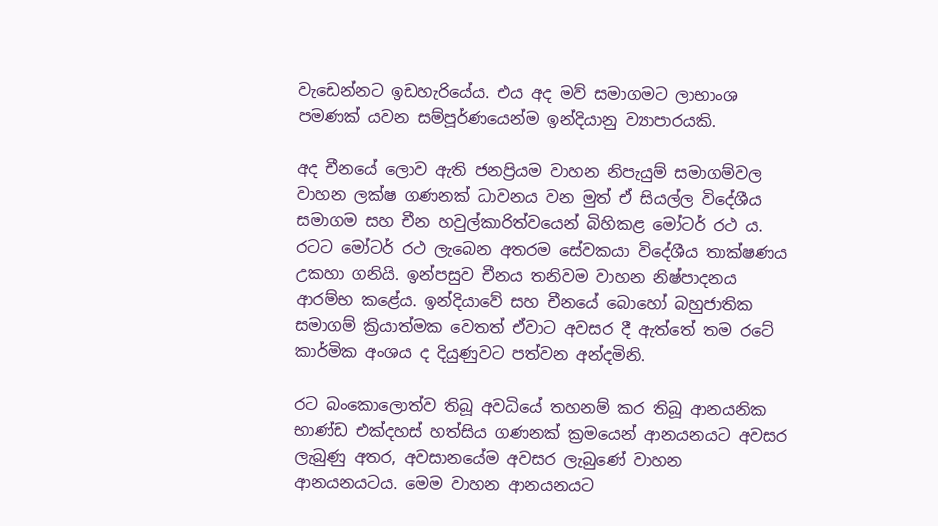වැඩෙන්නට ඉඩහැරියේය. එය අද මව් සමාගමට ලාභාංශ පමණක් යවන සම්පූර්ණයෙන්ම ඉන්දියානු ව්‍යාපාරයකි.

අද චීනයේ ලොව ඇති ජනප්‍රියම වාහන නිපැයුම් සමාගම්වල වාහන ලක්ෂ ගණනක් ධාවනය වන මුත් ඒ සියල්ල විදේශීය සමාගම සහ චීන හවුල්කාරිත්වයෙන් බිහිකළ මෝටර් රථ ය. රටට මෝටර් රථ ලැබෙන අතරම සේවකයා විදේශීය තාක්ෂණය උකහා ගනියි. ඉන්පසුව චීනය තනිවම වාහන නිෂ්පාදනය ආරම්භ කළේය. ඉන්දියාවේ සහ චීනයේ බොහෝ බහුජාතික සමාගම් ක්‍රියාත්මක වෙතත් ඒවාට අවසර දී ඇත්තේ තම රටේ කාර්මික අංශය ද දියුණුවට පත්වන අන්දමිනි.

රට බංකොලොත්ව තිබූ අවධියේ තහනම් කර තිබූ ආනයනික භාණ්ඩ එක්දහස් හත්සිය ගණනක් ක්‍රමයෙන් ආනයනයට අවසර ලැබුණු අතර, අවසානයේම අවසර ලැබුණේ වාහන ආනයනයටය. මෙම වාහන ආනයනයට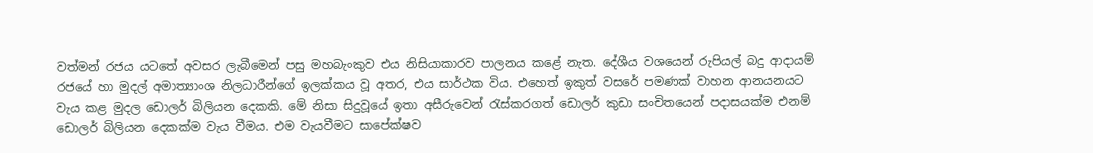වත්මන් රජය යටතේ අවසර ලැබීමෙන් පසු මහබැංකුව එය නිසියාකාරව පාලනය කළේ නැත. දේශීය වශයෙන් රුපියල් බදු ආදායම් රජයේ හා මුදල් අමාත්‍යාංශ නිලධාරීන්ගේ ඉලක්කය වූ අතර, එය සාර්ථක විය. එහෙත් ඉකුත් වසරේ පමණක් වාහන ආනයනයට වැය කළ මුදල ඩොලර් බිලියන දෙකකි. මේ නිසා සිදුවූයේ ඉතා අසීරුවෙන් රැස්කරගත් ඩොලර් කුඩා සංචිතයෙන් පදාසයක්ම එනම් ඩොලර් බිලියන දෙකක්ම වැය වීමය. එම වැයවීමට සාපේක්ෂව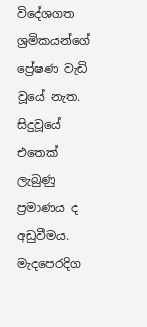විදේශගත ශ්‍රමිකයන්ගේ ප්‍රේෂණ වැඩි වූයේ නැත. සිදුවූයේ එතෙක් ලැබුණු ප්‍රමාණය ද අඩුවීමය. මැදපෙරදිග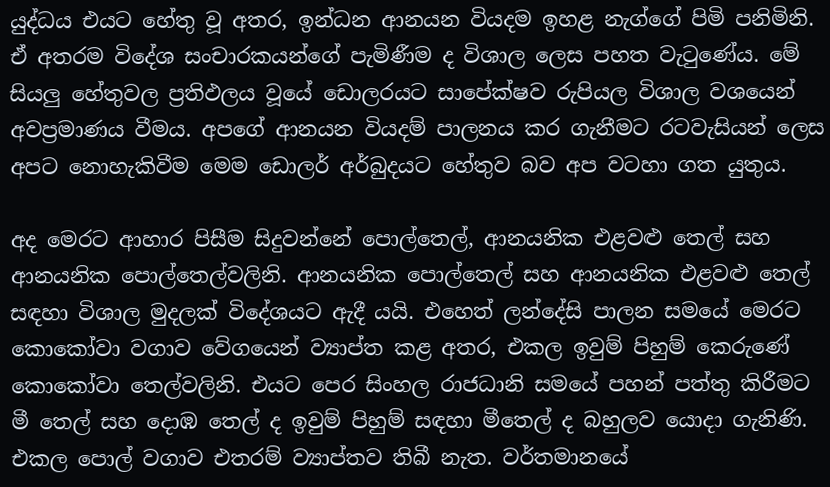යුද්ධය එයට හේතු වූ අතර, ඉන්ධන ආනයන වියදම ඉහළ නැග්ගේ පිමි පනිමිනි. ඒ අතරම විදේශ සංචාරකයන්ගේ පැමිණීම ද විශාල ලෙස පහත වැටුණේය. මේ සියලු හේතුවල ප්‍රතිඵලය වූයේ ඩොලරයට සාපේක්ෂව රුපියල විශාල වශයෙන් අවප්‍රමාණය වීමය. අපගේ ආනයන වියදම් පාලනය කර ගැනීමට රටවැසියන් ලෙස අපට නොහැකිවීම මෙම ඩොලර් අර්බුදයට හේතුව බව අප වටහා ගත යුතුය.

අද මෙරට ආහාර පිසීම සිදුවන්නේ පොල්තෙල්, ආනයනික එළවළු තෙල් සහ ආනයනික පොල්තෙල්වලිනි. ආනයනික පොල්තෙල් සහ ආනයනික එළවළු තෙල් සඳහා විශාල මුදලක් විදේශයට ඇදී යයි. එහෙත් ලන්දේසි පාලන සමයේ මෙරට කොකෝවා වගාව වේගයෙන් ව්‍යාප්ත කළ අතර, එකල ඉවුම් පිහුම් කෙරුණේ කොකෝවා තෙල්වලිනි. එයට පෙර සිංහල රාජධානි සමයේ පහන් පත්තු කිරීමට මී තෙල් සහ දොඹ තෙල් ද ඉවුම් පිහුම් සඳහා මීතෙල් ද බහුලව යොදා ගැනිණි. එකල පොල් වගාව එතරම් ව්‍යාප්තව තිබී නැත. වර්තමානයේ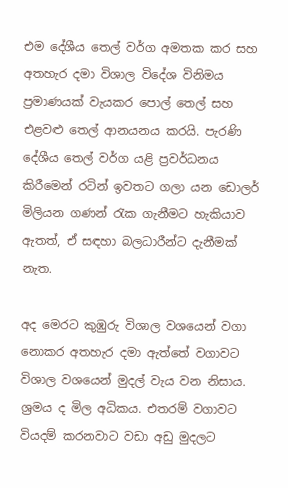එම දේශීය තෙල් වර්ග අමතක කර සහ අතහැර දමා විශාල විදේශ විනිමය ප්‍රමාණයක් වැයකර පොල් තෙල් සහ එළවළු තෙල් ආනයනය කරයි. පැරණි දේශීය තෙල් වර්ග යළි ප්‍රවර්ධනය කිරීමෙන් රටින් ඉවතට ගලා යන ඩොලර් මිලියන ගණන් රැක ගැනීමට හැකියාව ඇතත්, ඒ සඳහා බලධාරීන්ට දැනීමක් නැත.

අද මෙරට කුඹුරු විශාල වශයෙන් වගා නොකර අතහැර දමා ඇත්තේ වගාවට විශාල වශයෙන් මුදල් වැය වන නිසාය. ශ්‍රමය ද මිල අධිකය. එතරම් වගාවට වියදම් කරනවාට වඩා අඩු මුදලට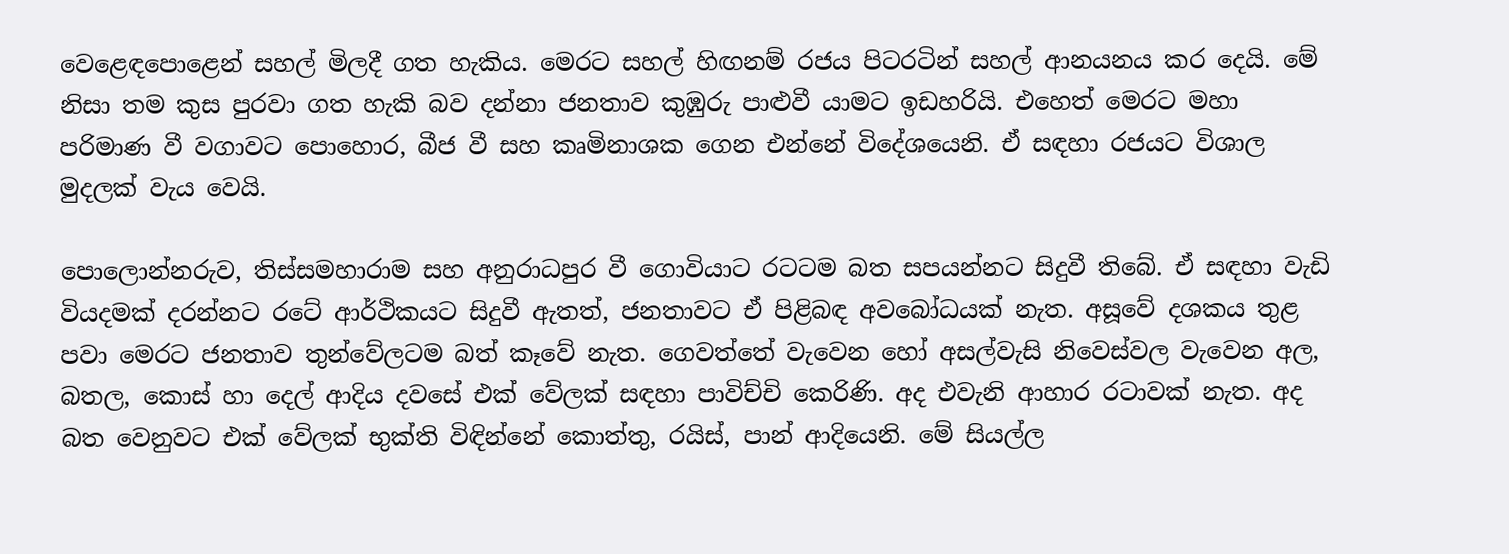වෙළෙඳපොළෙන් සහල් මිලදී ගත හැකිය. මෙරට සහල් හිඟනම් රජය පිටරටින් සහල් ආනයනය කර දෙයි. මේ නිසා තම කුස පුරවා ගත හැකි බව දන්නා ජනතාව කුඹුරු පාළුවී යාමට ඉඩහරියි. එහෙත් මෙරට මහා පරිමාණ වී වගාවට පොහොර, බීජ වී සහ කෘමිනාශක ගෙන එන්නේ විදේශයෙනි. ඒ සඳහා රජයට විශාල මුදලක් වැය වෙයි.

පොලොන්නරුව, තිස්සමහාරාම සහ අනුරාධපුර වී ගොවියාට රටටම බත සපයන්නට සිදුවී තිබේ. ඒ සඳහා වැඩි වියදමක් දරන්නට රටේ ආර්ථිකයට සිදුවී ඇතත්, ජනතාවට ඒ පිළිබඳ අවබෝධයක් නැත. අසූවේ දශකය තුළ පවා මෙරට ජනතාව තුන්වේලටම බත් කෑවේ නැත. ගෙවත්තේ වැවෙන හෝ අසල්වැසි නිවෙස්වල වැවෙන අල, බතල, කොස් හා දෙල් ආදිය දවසේ එක් වේලක් සඳහා පාවිච්චි කෙරිණි. අද එවැනි ආහාර රටාවක් නැත. අද බත වෙනුවට එක් වේලක් භුක්ති විඳින්නේ කොත්තු, රයිස්, පාන් ආදියෙනි. මේ සියල්ල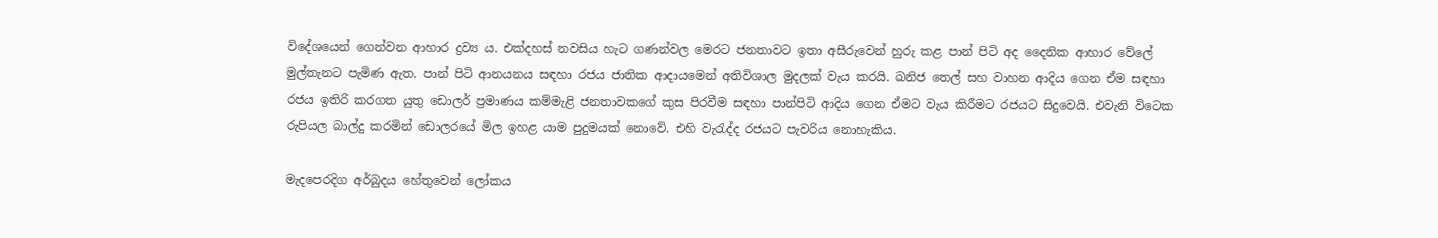විදේශයෙන් ගෙන්වන ආහාර ද්‍රව්‍ය ය. එක්දහස් නවසිය හැට ගණන්වල මෙරට ජනතාවට ඉතා අසීරුවෙන් හුරු කළ පාන් පිටි අද දෛනික ආහාර වේලේ මුල්තැනට පැමිණ ඇත. පාන් පිටි ආනයනය සඳහා රජය ජාතික ආදායමෙන් අතිවිශාල මුදලක් වැය කරයි. ඛනිජ තෙල් සහ වාහන ආදිය ගෙන ඒම සඳහා රජය ඉතිරි කරගත යුතු ඩොලර් ප්‍රමාණය කම්මැළි ජනතාවකගේ කුස පිරවීම සඳහා පාන්පිටි ආදිය ගෙන ඒමට වැය කිරීමට රජයට සිදුවෙයි. එවැනි විටෙක රුපියල බාල්දු කරමින් ඩොලරයේ මිල ඉහළ යාම පුදුමයක් නොවේ. එහි වැරැද්ද රජයට පැවරිය නොහැකිය.

මැදපෙරදිග අර්බුදය හේතුවෙන් ලෝකය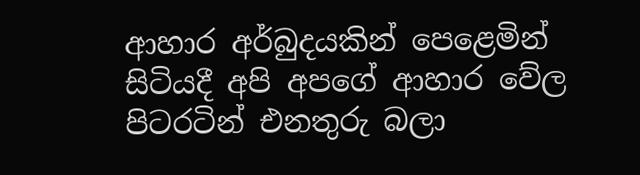ආහාර අර්බුදයකින් පෙළෙමින් සිටියදී අපි අපගේ ආහාර වේල පිටරටින් එනතුරු බලා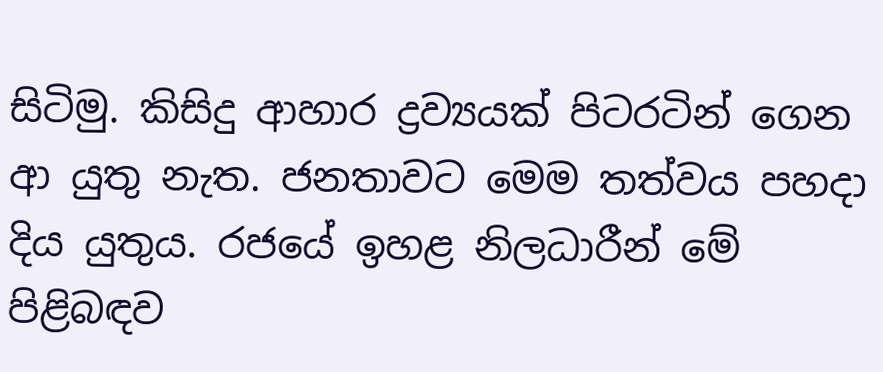සිටිමු. කිසිදු ආහාර ද්‍රව්‍යයක් පිටරටින් ගෙන ආ යුතු නැත. ජනතාවට මෙම තත්වය පහදා දිය යුතුය. රජයේ ඉහළ නිලධාරීන් මේ පිළිබඳව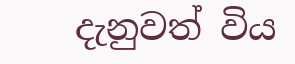දැනුවත් විය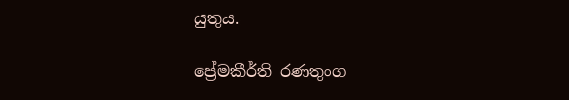යුතුය.

ප්‍රේමකීර්ති රණතුංග